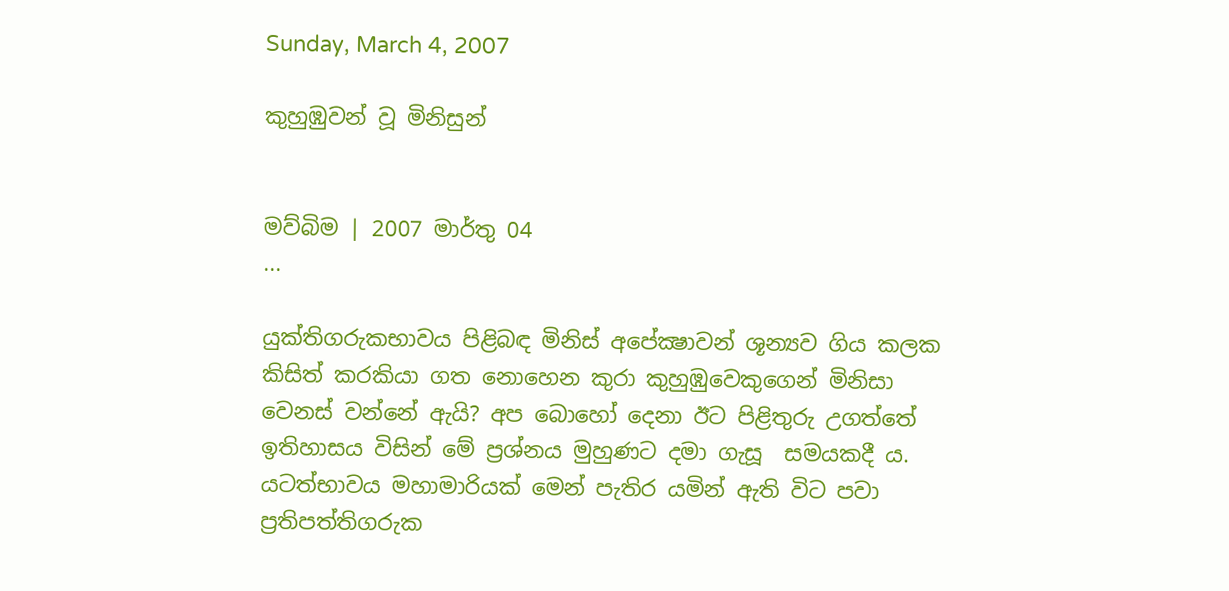Sunday, March 4, 2007

කුහුඹුවන් වූ මිනිසුන්


මව්බිම | 2007 මාර්තු 04
...

යුක්තිගරුකභාවය පිළිබඳ මිනිස් අපේක්‍ෂාවන් ශූන්‍යව ගිය කලක කිසිත් කරකියා ගත නොහෙන කුරා කුහුඹුවෙකුගෙන් මිනිසා වෙනස් වන්නේ ඇයි? අප බොහෝ දෙනා ඊට පිළිතුරු උගත්තේ ඉතිහාසය විසින් මේ ප්‍රශ්නය මුහුණට දමා ගැසූ  සමයකදී ය. යටත්භාවය මහාමාරියක් මෙන් පැතිර යමින් ඇති විට පවා ප්‍රතිපත්තිගරුක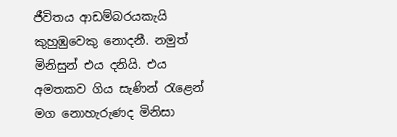ජීවිතය ආඩම්බරයකැයි කුහුඹුවෙකු නොදනී. නමුත් මිනිසුන් එය දනියි. එය අමතකව ගිය සැණින් රැළෙන් මග නොහැරුණද මිනිසා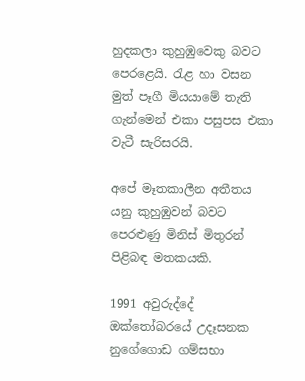හුදකලා කුහුඹුවෙකු බවට පෙරළෙයි. රැළ හා වසන මුත් පෑගී මියයාමේ තැති ගැන්මෙන් එකා පසුපස එකා වැටී සැරිසරයි.

අපේ මෑතකාලීන අතීතය යනු කුහුඹුවන් බවට පෙරළුණු මිනිස් මිතුරන් පිළිබඳ මතකයකි.

1991 අවුරුද්දේ ඔක්තෝබරයේ උදෑසනක නුගේගොඩ ගම්සභා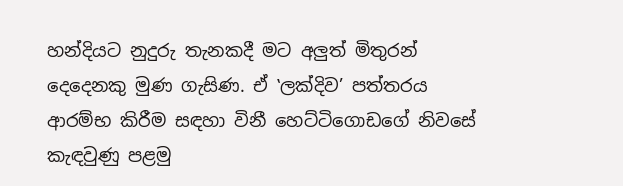හන්දියට නුදුරු තැනකදී මට අලුත් මිතුරන් දෙදෙනකු මුණ ගැසිණ. ඒ ‛ලක්දිව’ පත්තරය ආරම්භ කිරීම සඳහා විනී හෙට්ටිගොඩගේ නිවසේ කැඳවුණු පළමු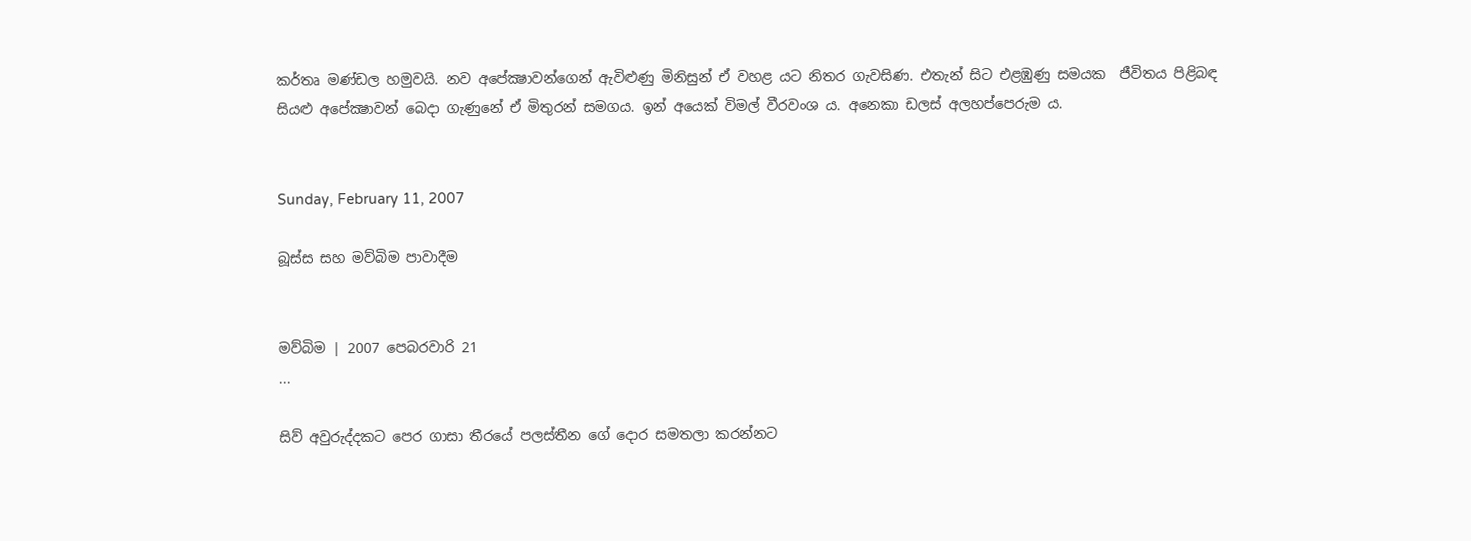කර්තෘ මණ්ඩල හමුවයි. නව අපේක්‍ෂාවන්ගෙන් ඇවිළුණු මිනිසුන් ඒ වහළ යට නිතර ගැවසිණ. එතැන් සිට එළඹුණු සමයක  ජීවිතය පිළිබඳ සියළු අපේක්‍ෂාවන් බෙදා ගැණුනේ ඒ මිතුරන් සමගය. ඉන් අයෙක් විමල් වීරවංශ ය. අනෙකා ඩලස් අලහප්පෙරුම ය.


Sunday, February 11, 2007

බූස්ස සහ මව්බිම පාවාදීම


මව්බිම | 2007 පෙබරවාරි 21
...

සිව් අවුරුද්දකට පෙර ගාසා තීරයේ පලස්තීන ගේ දොර සමතලා කරන්නට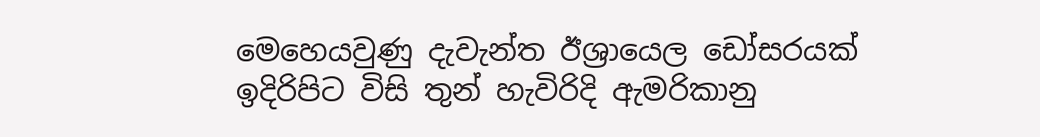මෙහෙයවුණු දැවැන්ත ඊශ්‍රායෙල ඩෝසරයක් ඉදිරිපිට විසි තුන් හැවිරිදි ඇමරිකානු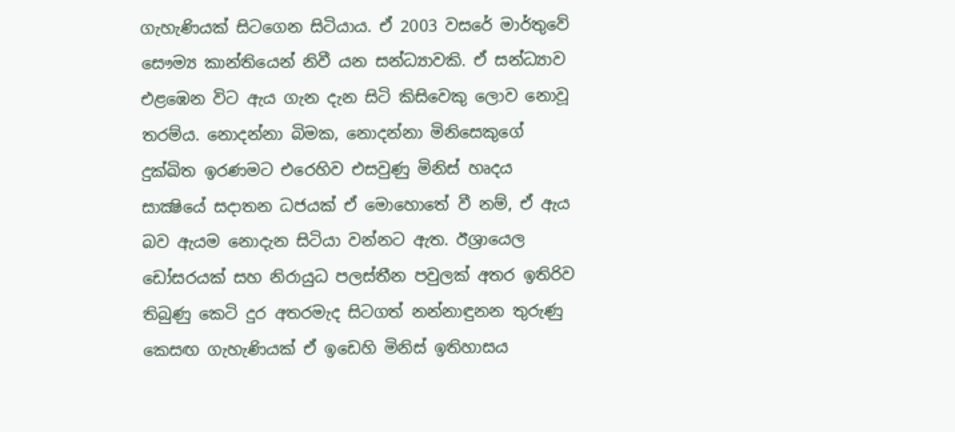ගැහැණියක් සිටගෙන සිටියාය. ඒ 2003 වසරේ මාර්තුවේ සෞම්‍ය කාන්තියෙන් නිවී යන සන්ධ්‍යාවකි. ඒ සන්ධ්‍යාව එළඹෙන විට ඇය ගැන දැන සිටි කිසිවෙකු ලොව නොවූ තරම්ය. නොදන්නා බිමක, නොදන්නා මිනිසෙකුගේ දුක්ඛිත ඉරණමට එරෙහිව එසවුණු මිනිස් හෘදය සාක්‍ෂියේ සදාතන ධජයක් ඒ මොහොතේ වී නම්, ඒ ඇය බව ඇයම නොදැන සිටියා වන්නට ඇත. ඊශ්‍රායෙල ඩෝසරයක් සහ නිරායුධ පලස්තීන පවුලක් අතර ඉතිරිව තිබුණු කෙටි දුර අතරමැද සිටගත් නන්නාඳුනන තුරුණු කෙසඟ ගැහැණියක් ඒ ඉඩෙහි මිනිස් ඉතිහාසය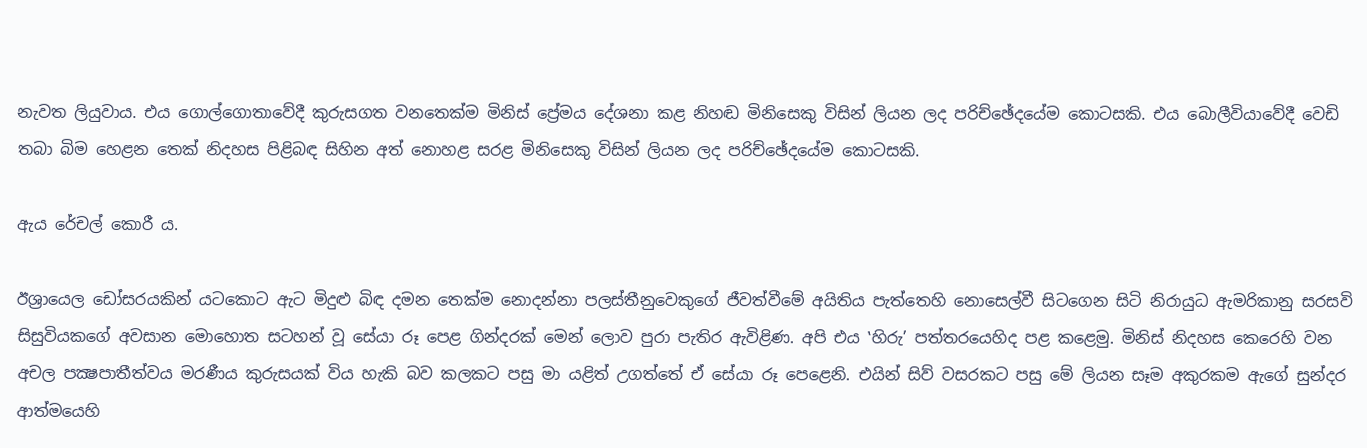නැවත ලියුවාය. එය ගොල්ගොතාවේදී කුරුසගත වනතෙක්ම මිනිස් ප්‍රේමය දේශනා කළ නිහඬ මිනිසෙකු විසින් ලියන ලද පරිච්ඡේදයේම කොටසකි. එය බොලීවියාවේදී වෙඩි තබා බිම හෙළන තෙක් නිදහස පිළිබඳ සිහින අත් නොහළ සරළ මිනිසෙකු විසින් ලියන ලද පරිච්ඡේදයේම කොටසකි.

ඇය රේචල් කොරී ය.

ඊශ්‍රායෙල ඩෝසරයකින් යටකොට ඇට මිදුළු බිඳ දමන තෙක්ම නොදන්නා පලස්තීනුවෙකුගේ ජීවත්වීමේ අයිතිය පැත්තෙහි නොසෙල්වී සිටගෙන සිටි නිරායුධ ඇමරිකානු සරසවි සිසුවියකගේ අවසාන මොහොත සටහන් වූ සේයා රූ පෙළ ගින්දරක් මෙන් ලොව පුරා පැතිර ඇවිළිණ. අපි එය ‛හිරු’ පත්තරයෙහිද පළ කළෙමු. මිනිස් නිදහස කෙරෙහි වන අචල පක්‍ෂපාතීත්වය මරණීය කුරුසයක් විය හැකි බව කලකට පසු මා යළිත් උගත්තේ ඒ සේයා රූ පෙළෙනි. එයින් සිව් වසරකට පසු මේ ලියන සෑම අකුරකම ඇගේ සුන්දර ආත්මයෙහි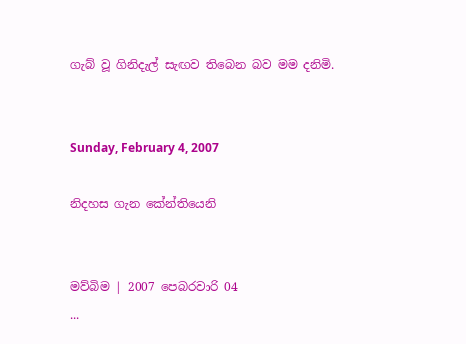ගැබ් වූ ගිනිදැල් සැඟව තිබෙන බව මම දනිමි.


Sunday, February 4, 2007

නිදහස ගැන කේන්තියෙනි


මව්බිම | 2007 පෙබරවාරි 04
...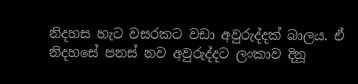නිදහස හැට වසරකට වඩා අවුරුද්දක් බාලය. ඒ නිදහසේ පනස් නව අවුරුද්දට ලංකාව දිනූ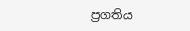ප්‍රගතිය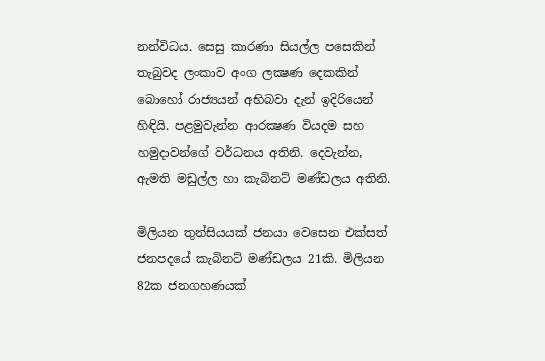නන්විධය. සෙසු කාරණා සියල්ල පසෙකින් තැබුවද ලංකාව අංග ලක්‍ෂණ දෙකකින් බොහෝ රාජ්‍යයන් අභිබවා දැන් ඉදිරියෙන් හිඳියි. පළමුවැන්න ආරක්‍ෂණ වියදම සහ හමුදාවන්ගේ වර්ධනය අතිනි. දෙවැන්න, ඇමති මඩුල්ල හා කැබිනට් මණ්ඩලය අතිනි.

මිලියන තුන්සියයක් ජනයා වෙසෙන එක්සත් ජනපදයේ කැබිනට් මණ්ඩලය 21කි. මිලියන 82ක ජනගහණයක්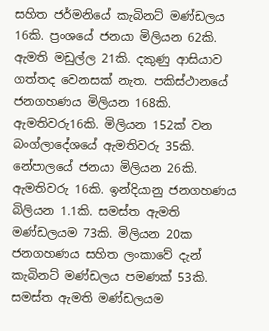සහිත ජර්මනියේ කැබිනට් මණ්ඩලය 16කි. ප්‍රංශයේ ජනයා මිලියන 62කි. ඇමති මඩුල්ල 21කි. දකුණු ආසියාව ගත්තද වෙනසක් නැත. පකිස්ථානයේ ජනගහණය මිලියන 168කි. ඇමතිවරු16කි. මිලියන 152ක් වන බංග්ලාදේශයේ ඇමතිවරු 35කි.  නේපාලයේ ජනයා මිලියන 26කි. ඇමතිවරු 16කි. ඉන්දියානු ජනගහණය බිලියන 1.1කි. සමස්ත ඇමති මණ්ඩලයම 73කි. මිලියන 20ක ජනගහණය සහිත ලංකාවේ දැන් කැබිනට් මණ්ඩලය පමණක් 53කි. සමස්ත ඇමති මණ්ඩලයම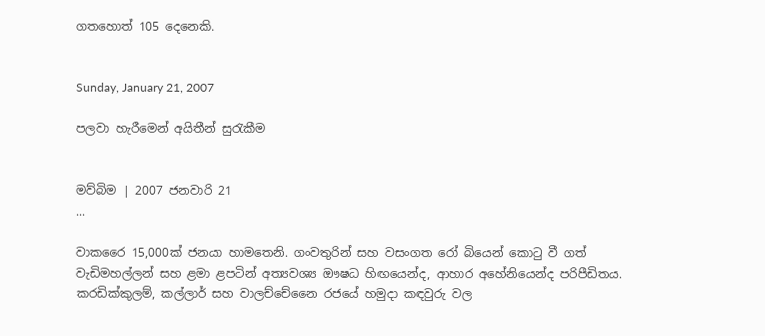ගතහොත් 105 දෙනෙකි.


Sunday, January 21, 2007

පලවා හැරීමෙන් අයිතීන් සුරැකීම


මව්බිම | 2007 ජනවාරි 21
...

වාකරෛ 15,000ක් ජනයා හාමතෙනි. ගංවතුරින් සහ වසංගත රෝ බියෙන් කොටු වී ගත් වැඩිමහල්ලන් සහ ළමා ළපටින් අත්‍යවශ්‍ය ඖෂධ හිඟයෙන්ද, ආහාර අහේනියෙන්ද පරිපීඩිතය. කරඩික්කුලම්, කල්ලාර් සහ වාලච්චේනෛ රජයේ හමුදා කඳවුරු වල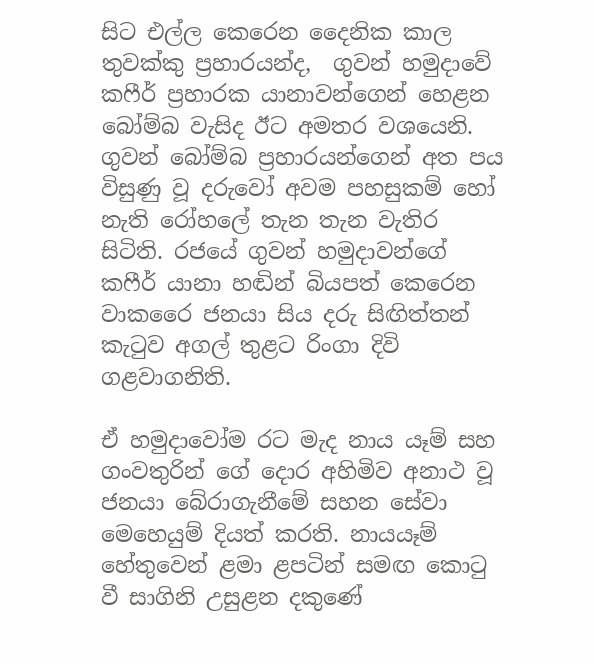සිට එල්ල කෙරෙන දෛනික කාල තුවක්කු ප්‍රහාරයන්ද,  ගුවන් හමුදාවේ කෆීර් ප්‍රහාරක යානාවන්ගෙන් හෙළන බෝම්බ වැසිද ඊට අමතර වශයෙනි. ගුවන් බෝම්බ ප්‍රහාරයන්ගෙන් අත පය විසුණු වූ දරුවෝ අවම පහසුකම් හෝ නැති රෝහලේ තැන තැන වැතිර සිටිති. රජයේ ගුවන් හමුදාවන්ගේ කෆීර් යානා හඬින් බියපත් කෙරෙන වාකරෛ ජනයා සිය දරු සිඟිත්තන් කැටුව අගල් තුළට රිංගා දිවි ගළවාගනිති.

ඒ හමුදාවෝම රට මැද නාය යෑම් සහ ගංවතුරින් ගේ දොර අහිමිව අනාථ වූ ජනයා බේරාගැනීමේ සහන සේවා මෙහෙයුම් දියත් කරති. නායයෑම් හේතුවෙන් ළමා ළපටින් සමඟ කොටු වී සාගිනි උසුළන දකුණේ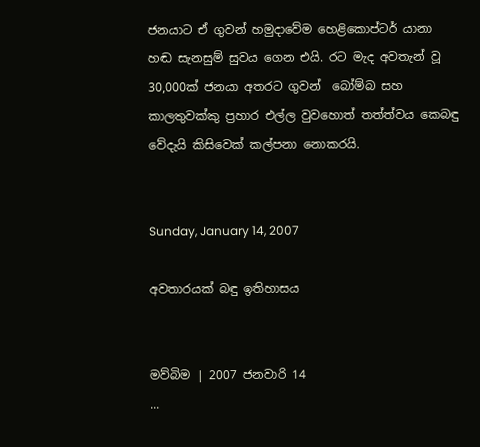ජනයාට ඒ ගුවන් හමුදාවේම හෙළිකොප්ටර් යානා හඬ සැනසුම් සුවය ගෙන එයි. රට මැද අවතැන් වූ 30,000ක් ජනයා අතරට ගුවන්  බෝම්බ සහ කාලතුවක්කු ප්‍රහාර එල්ල වුවහොත් තත්ත්වය කෙබඳු වේදැයි කිසිවෙක් කල්පනා නොකරයි.


Sunday, January 14, 2007

අවතාරයක් බඳු ඉතිහාසය


මව්බිම | 2007 ජනවාරි 14
...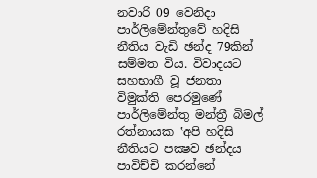නවාරි 09 වෙනිදා පාර්ලිමේන්තුවේ හදිසි නීතිය වැඩි ඡන්ද 79කින් සම්මත විය. විවාදයට සහභාගී වූ ජනතා විමුක්ති පෙරමුණේ පාර්ලිමේන්තු මන්ත්‍රී බිමල් රත්නායක ‛අපි හදිසි නීතියට පක්‍ෂව ඡන්දය පාවිච්චි කරන්නේ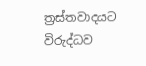ත්‍රස්තවාදයට විරුද්ධව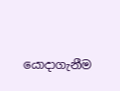යොදාගැනීම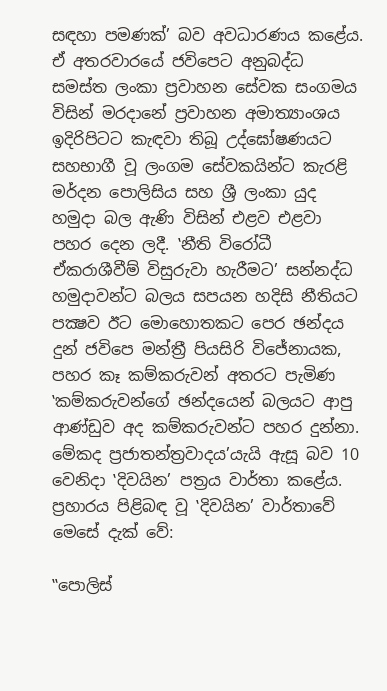සඳහා පමණක්’ බව අවධාරණය කළේය. ඒ අතරවාරයේ ජවිපෙට අනුබද්ධ සමස්ත ලංකා ප්‍රවාහන සේවක සංගමය විසින් මරදානේ ප්‍රවාහන අමාත්‍යාංශය ඉදිරිපිටට කැඳවා තිබූ උද්ඝෝෂණයට සහභාගී වූ ලංගම සේවකයින්ට කැරළි මර්දන පොලිසිය සහ ශ්‍රී ලංකා යුද හමුදා බල ඇණි විසින් එළව එළවා පහර දෙන ලදී. ‛නීති විරෝධී ඒකරාශීවීම් විසුරුවා හැරීමට’ සන්නද්ධ හමුදාවන්ට බලය සපයන හදිසි නීතියට පක්‍ෂව ඊට මොහොතකට පෙර ඡන්දය දුන් ජවිපෙ මන්ත්‍රී පියසිරි විජේනායක, පහර කෑ කම්කරුවන් අතරට පැමිණ  ‛කම්කරුවන්ගේ ඡන්දයෙන් බලයට ආපු ආණ්ඩුව අද කම්කරුවන්ට පහර දුන්නා. මේකද ප්‍රජාතන්ත්‍රවාදය’යැයි ඇසූ බව 10 වෙනිදා ‛දිවයින’ පත්‍රය වාර්තා කළේය. ප්‍රහාරය පිළිබඳ වූ ‛දිවයින’ වාර්තාවේ මෙසේ දැක් වේ:

‛‛පොලිස්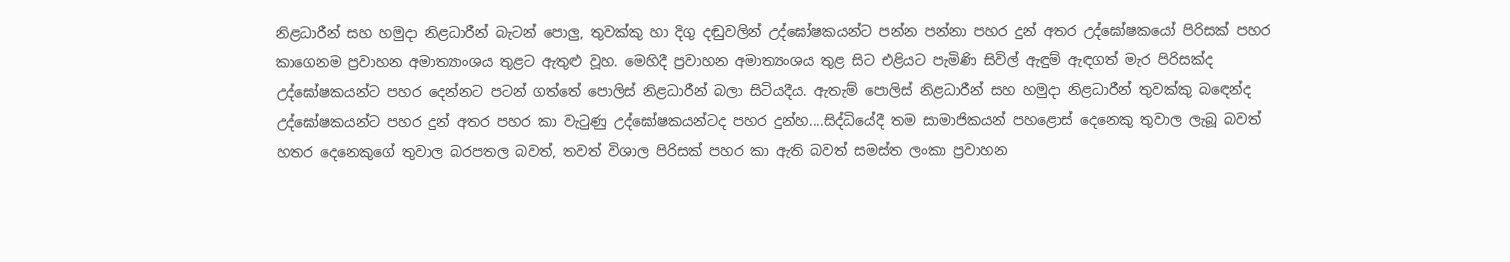නිළධාරීන් සහ හමුදා නිළධාරීන් බැටන් පොලු, තුවක්කු හා දිගු දඬුවලින් උද්ඝෝෂකයන්ට පන්න පන්නා පහර දුන් අතර උද්ඝෝෂකයෝ පිරිසක් පහර කාගෙනම ප්‍රවාහන අමාත්‍යාංශය තුළට ඇතුළු වූහ. මෙහිදී ප්‍රවාහන අමාත්‍යංශය තුළ සිට එළියට පැමිණි සිවිල් ඇඳුම් ඇඳගත් මැර පිරිසක්ද උද්ඝෝෂකයන්ට පහර දෙන්නට පටන් ගත්තේ පොලිස් නිළධාරීන් බලා සිටියදීය. ඇතැම් පොලිස් නිළධාරීන් සහ හමුදා නිළධාරීන් තුවක්කු බඳෙන්ද උද්ඝෝෂකයන්ට පහර දුන් අතර පහර කා වැටුණු උද්ඝෝෂකයන්ටද පහර දුන්හ....සිද්ධියේදී තම සාමාජිකයන් පහළොස් දෙනෙකු තුවාල ලැබූ බවත් හතර දෙනෙකුගේ තුවාල බරපතල බවත්, තවත් විශාල පිරිසක් පහර කා ඇති බවත් සමස්ත ලංකා ප්‍රවාහන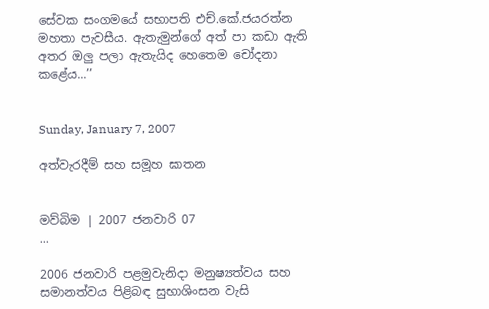සේවක සංගමයේ සභාපති එච්.කේ.ජයරත්න මහතා පැවසීය. ඇතැමුන්ගේ අත් පා කඩා ඇති අතර ඔලු පලා ඇතැයිද හෙතෙම චෝදනා කළේය...’’


Sunday, January 7, 2007

අත්වැරදීම් සහ සමූහ ඝාතන


මව්බිම | 2007 ජනවාරි 07
...

2006 ජනවාරි පළමුවැනිදා මනුෂ්‍යත්වය සහ සමානත්වය පිළිබඳ සුභාශිංසන වැසි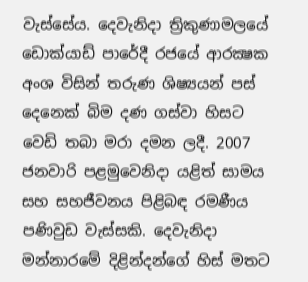වැස්සේය. දෙවැනිදා ත්‍රිකුණාමලයේ ඩොක්යාඩ් පාරේදී රජයේ ආරක්‍ෂක අංශ විසින් තරුණ ශිෂ්‍යයන් පස් දෙනෙක් බිම දණ ගස්වා හිසට වෙඩි තබා මරා දමන ලදී. 2007 ජනවාරි පළමුවෙනිදා යළිත් සාමය සහ සහජීවනය පිළිබඳ රමණීය පණිවුඩ වැස්සකි. දෙවැනිදා මන්නාරමේ දිළින්දන්ගේ හිස් මතට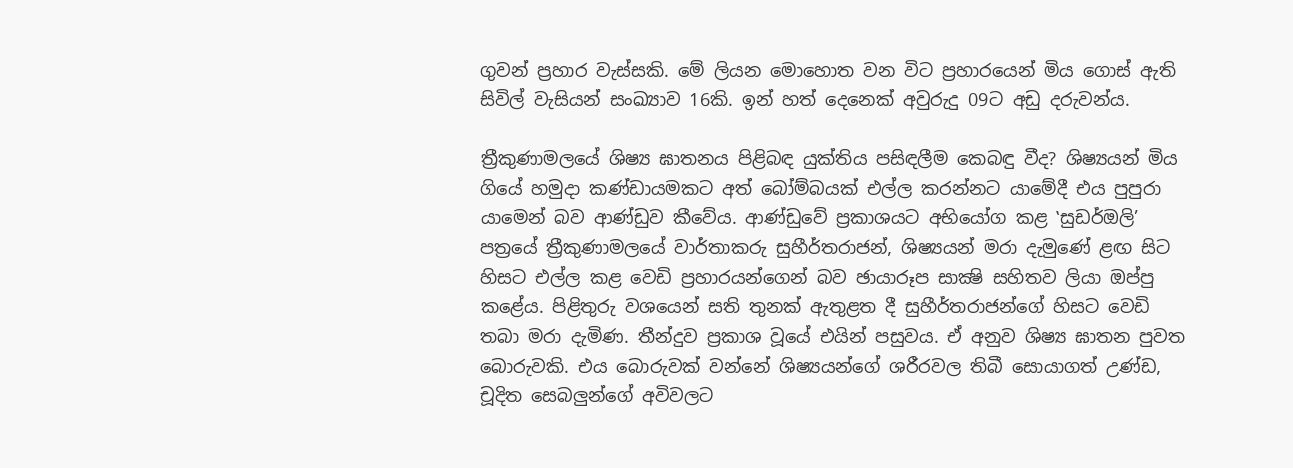ගුවන් ප්‍රහාර වැස්සකි. මේ ලියන මොහොත වන විට ප්‍රහාරයෙන් මිය ගොස් ඇති සිවිල් වැසියන් සංඛ්‍යාව 16කි. ඉන් හත් දෙනෙක් අවුරුදු 09ට අඩු දරුවන්ය.

ත්‍රීකුණාමලයේ ශිෂ්‍ය ඝාතනය පිළිබඳ යුක්තිය පසිඳලීම කෙබඳු වීද? ශිෂ්‍යයන් මිය ගියේ හමුදා කණ්ඩායමකට අත් බෝම්බයක් එල්ල කරන්නට යාමේදී එය පුපුරා යාමෙන් බව ආණ්ඩුව කීවේය. ආණ්ඩුවේ ප්‍රකාශයට අභියෝග කළ ‛සුඩර්ඔලි’ පත්‍රයේ ත්‍රීකුණාමලයේ වාර්තාකරු සුහීර්තරාජන්, ශිෂ්‍යයන් මරා දැමුණේ ළඟ සිට හිසට එල්ල කළ වෙඩි ප්‍රහාරයන්ගෙන් බව ඡායාරූප සාක්‍ෂි සහිතව ලියා ඔප්පු කළේය. පිළිතුරු වශයෙන් සති තුනක් ඇතුළත දී සුහීර්තරාජන්ගේ හිසට වෙඩි තබා මරා දැමිණ. තීන්දුව ප්‍රකාශ වූයේ එයින් පසුවය. ඒ අනුව ශිෂ්‍ය ඝාතන පුවත බොරුවකි. එය බොරුවක් වන්නේ ශිෂ්‍යයන්ගේ ශරීරවල තිබී සොයාගත් උණ්ඩ, චූදිත සෙබලුන්ගේ අවිවලට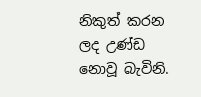නිකුත් කරන ලද උණ්ඩ නොවූ බැවිනි.